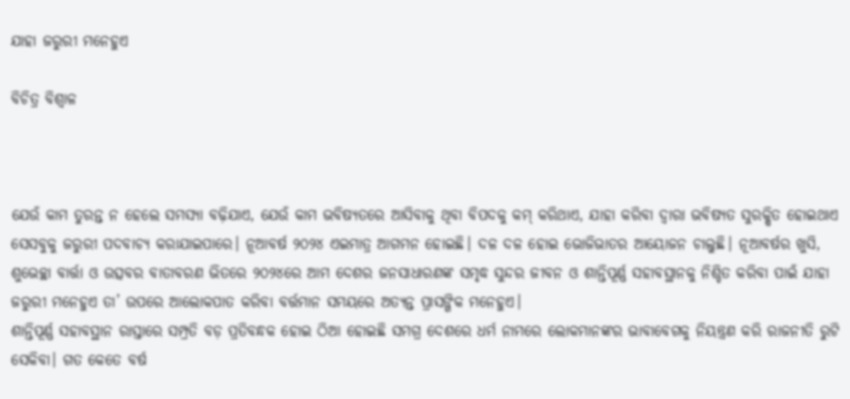ଯାହା ଜରୁରୀ ମନେହୁଏ

ବିଚିତ୍ର ବିଶ୍ୱାଳ



ଯେଉଁ କାମ ତୁରନ୍ତ ନ ହେଲେ ସମସ୍ୟା ବଢ଼ିଯାଏ, ଯେଉଁ କାମ ଭବିଷ୍ୟତରେ ଆସିବାକୁ ଥିବା ବିପଦକୁ କମ୍‌ କରିଥାଏ, ଯାହା କରିବା ଦ୍ୱାରା ଭବିଷ୍ୟତ ସୁରକ୍ଷିତ ହୋଇଥାଏ ସେସବୁକୁ ଜରୁରୀ ପଦବାଚ୍ୟ କରାଯାଇପାରେ। ନୂଆବର୍ଷ ୨୦୨୪ ଏଇମାତ୍ର ଆଗମନ ହୋଇଛି। ଦଳ ଦଳ ହୋଇ ଭୋଜିଭାତର ଆୟୋଜନ ଚାଲୁଛି। ନୂଆବର୍ଷର ଖୁସି, ଶୁଭେଚ୍ଛା ବାର୍ତ୍ତା ଓ ଉତ୍ସବର ବାତାବରଣ ଭିତରେ ୨୦୨୪ରେ ଆମ ଦେଶର ଜନସାଧାରଣଙ୍କ ସମୃଦ୍ଧ ସୁନ୍ଦର ଜୀବନ ଓ ଶାନ୍ତିପୂର୍ଣ୍ଣ ସହାବସ୍ଥାନକୁ ନିଶ୍ଚିତ କରିବା ପାଇଁ ଯାହା ଜରୁରୀ ମନେହୁଏ ତା’ ଉପରେ ଆଲୋକପାତ କରିବା ବର୍ତ୍ତମାନ ସମୟରେ ଅତ୍ୟନ୍ତ ପ୍ରାସଙ୍ଗିକ ମନେହୁଏ।
ଶାନ୍ତିପୂର୍ଣ୍ଣ ସହାବସ୍ଥାନ ରାସ୍ତାରେ ସମ୍ପ୍ରତି ବଡ଼ ପ୍ରତିବନ୍ଧକ ହୋଇ ଠିଆ ହୋଇଛି ସମଗ୍ର ଦେଶରେ ଧର୍ମ ନାମରେ ଲୋକମାନଙ୍କର ଭାବାବେଗକୁ ନିୟନ୍ତ୍ରଣ କରି ରାଜନୀତି ରୁଟି ସେକିବା। ଗତ କେତେ ବର୍ଷ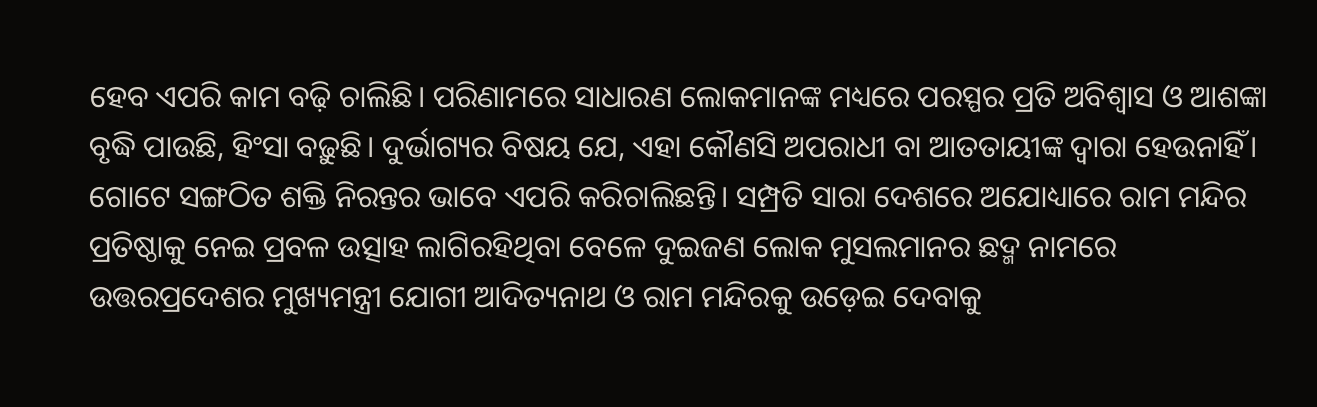ହେବ ଏପରି କାମ ବଢ଼ି ଚାଲିଛି। ପରିଣାମରେ ସାଧାରଣ ଲୋକମାନଙ୍କ ମଧ୍ୟରେ ପରସ୍ପର ପ୍ରତି ଅବିଶ୍ୱାସ ଓ ଆଶଙ୍କା ବୃଦ୍ଧି ପାଉଛି, ହିଂସା ବଢ଼ୁଛି। ଦୁର୍ଭାଗ୍ୟର ବିଷୟ ଯେ, ଏହା କୌଣସି ଅପରାଧୀ ବା ଆତତାୟୀଙ୍କ ଦ୍ୱାରା ହେଉନାହିଁ। ଗୋଟେ ସଙ୍ଗଠିତ ଶକ୍ତି ନିରନ୍ତର ଭାବେ ଏପରି କରିଚାଲିଛନ୍ତି। ସମ୍ପ୍ରତି ସାରା ଦେଶରେ ଅଯୋଧ୍ୟାରେ ରାମ ମନ୍ଦିର ପ୍ରତିଷ୍ଠାକୁ ନେଇ ପ୍ରବଳ ଉତ୍ସାହ ଲାଗିରହିଥିବା ବେଳେ ଦୁଇଜଣ ଲୋକ ମୁସଲମାନର ଛଦ୍ମ ନାମରେ ଉତ୍ତରପ୍ରଦେଶର ମୁଖ୍ୟମନ୍ତ୍ରୀ ଯୋଗୀ ଆଦିତ୍ୟନାଥ ଓ ରାମ ମନ୍ଦିରକୁ ଉଡ଼େଇ ଦେବାକୁ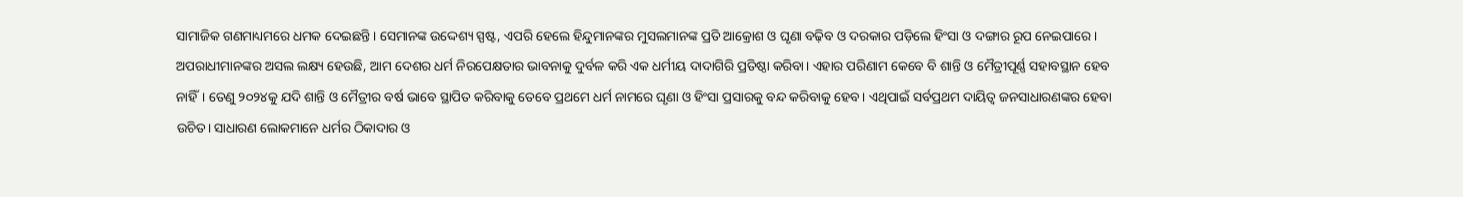ସାମାଜିକ ଗଣମାଧ୍ୟମରେ ଧମକ ଦେଇଛନ୍ତି। ସେମାନଙ୍କ ଉଦ୍ଦେଶ୍ୟ ସ୍ପଷ୍ଟ, ଏପରି ହେଲେ ହିନ୍ଦୁମାନଙ୍କର ମୁସଲମାନଙ୍କ ପ୍ରତି ଆକ୍ରୋଶ ଓ ଘୃଣା ବଢ଼ିବ ଓ ଦରକାର ପଡ଼ିଲେ ହିଂସା ଓ ଦଙ୍ଗାର ରୂପ ନେଇପାରେ। ଅପରାଧୀମାନଙ୍କର ଅସଲ ଲକ୍ଷ୍ୟ ହେଉଛି, ଆମ ଦେଶର ଧର୍ମ ନିରପେକ୍ଷତାର ଭାବନାକୁ ଦୁର୍ବଳ କରି ଏକ ଧର୍ମୀୟ ଦାଦାଗିରି ପ୍ରତିଷ୍ଠା କରିବା। ଏହାର ପରିଣାମ କେବେ ବି ଶାନ୍ତି ଓ ମୈତ୍ରୀପୂର୍ଣ୍ଣ ସହାବସ୍ଥାନ ହେବ ନାହିଁ। ତେଣୁ ୨୦୨୪କୁ ଯଦି ଶାନ୍ତି ଓ ମୈତ୍ରୀର ବର୍ଷ ଭାବେ ସ୍ଥାପିତ କରିବାକୁ ତେବେ ପ୍ରଥମେ ଧର୍ମ ନାମରେ ଘୃଣା ଓ ହିଂସା ପ୍ରସାରକୁ ବନ୍ଦ କରିବାକୁ ହେବ। ଏଥିପାଇଁ ସର୍ବପ୍ରଥମ ଦାୟିତ୍ୱ ଜନସାଧାରଣଙ୍କର ହେବା ଉଚିତ। ସାଧାରଣ ଲୋକମାନେ ଧର୍ମର ଠିକାଦାର ଓ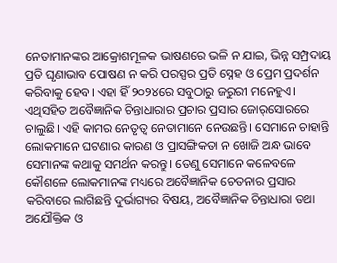ନେତାମାନଙ୍କର ଆକ୍ରୋଶମୂଳକ ଭାଷଣରେ ଭଳି ନ ଯାଇ, ଭିନ୍ନ ସମ୍ପ୍ରଦାୟ ପ୍ରତି ଘୃଣାଭାବ ପୋଷଣ ନ କରି ପରସ୍ପର ପ୍ରତି ସ୍ନେହ ଓ ପ୍ରେମ ପ୍ରଦର୍ଶନ କରିବାକୁ ହେବ। ଏହା ହିଁ ୨୦୨୪ରେ ସବୁଠାରୁ ଜରୁରୀ ମନେହୁଏ।
ଏଥିସହିତ ଅବୈଜ୍ଞାନିକ ଚିନ୍ତାଧାରାର ପ୍ରଚାର ପ୍ରସାର ଜୋର୍‌ସୋରରେ ଚାଲୁଛି। ଏହି କାମର ନେତୃତ୍ୱ ନେତାମାନେ ନେଉଛନ୍ତି। ସେମାନେ ଚାହାନ୍ତି ଲୋକମାନେ ଘଟଣାର କାରଣ ଓ ପ୍ରାସଙ୍ଗିକତା ନ ଖୋଜି ଅନ୍ଧ ଭାବେ ସେମାନଙ୍କ କଥାକୁ ସମର୍ଥନ କରନ୍ତୁ। ତେଣୁ ସେମାନେ କଳେବଳେ କୌଶଳେ ଲୋକମାନଙ୍କ ମଧ୍ୟରେ ଅବୈଜ୍ଞାନିକ ଚେତନାର ପ୍ରସାର କରିବାରେ ଲାଗିଛନ୍ତି ଦୁର୍ଭାଗ୍ୟର ବିଷୟ, ଅବୈଜ୍ଞାନିକ ଚିନ୍ତାଧାରା ତଥା ଅଯୌକ୍ତିକ ଓ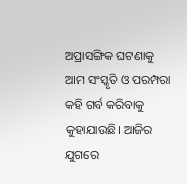ଅପ୍ରାସଙ୍ଗିକ ଘଟଣାକୁ ଆମ ସଂସ୍କୃତି ଓ ପରମ୍ପରା କହି ଗର୍ବ କରିବାକୁ କୁହାଯାଉଛି। ଆଜିର ଯୁଗରେ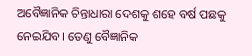ଅବୈଜ୍ଞାନିକ ଚିନ୍ତାଧାରା ଦେଶକୁ ଶହେ ବର୍ଷ ପଛକୁ ନେଇଯିବ। ତେଣୁ ବୈଜ୍ଞାନିକ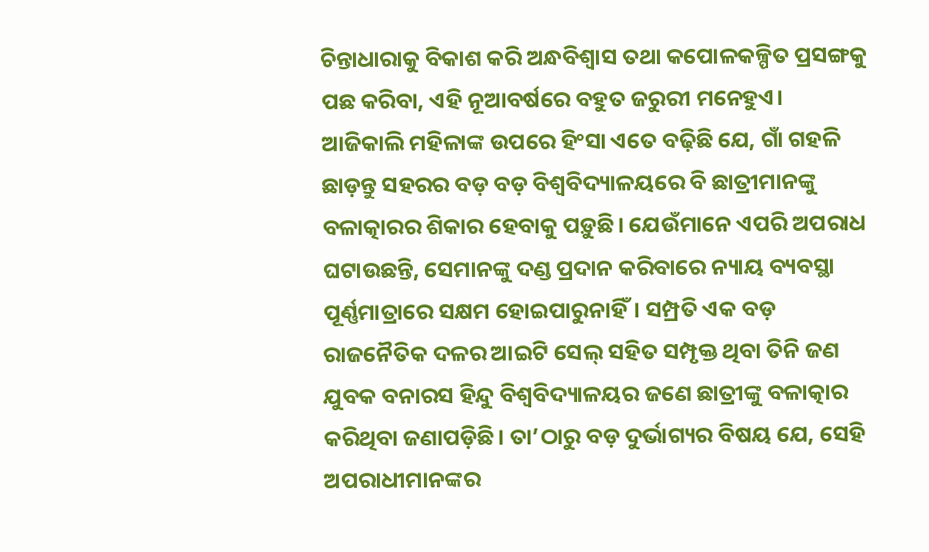ଚିନ୍ତାଧାରାକୁ ବିକାଶ କରି ଅନ୍ଧବିଶ୍ୱାସ ତଥା କପୋଳକଳ୍ପିତ ପ୍ରସଙ୍ଗକୁ ପଛ କରିବା, ଏହି ନୂଆବର୍ଷରେ ବହୁତ ଜରୁରୀ ମନେହୁଏ। ଆଜିକାଲି ମହିଳାଙ୍କ ଉପରେ ହିଂସା ଏତେ ବଢ଼ିଛି ଯେ, ଗାଁ ଗହଳି ଛାଡ଼ନ୍ତୁ ସହରର ବଡ଼ ବଡ଼ ବିଶ୍ୱବିଦ୍ୟାଳୟରେ ବି ଛାତ୍ରୀମାନଙ୍କୁ ବଳାତ୍କାରର ଶିକାର ହେବାକୁ ପଡ଼ୁଛି। ଯେଉଁମାନେ ଏପରି ଅପରାଧ ଘଟାଉଛନ୍ତି, ସେମାନଙ୍କୁ ଦଣ୍ଡ ପ୍ରଦାନ କରିବାରେ ନ୍ୟାୟ ବ୍ୟବସ୍ଥା ପୂର୍ଣ୍ଣମାତ୍ରାରେ ସକ୍ଷମ ହୋଇପାରୁନାହିଁ। ସମ୍ପ୍ରତି ଏକ ବଡ଼ ରାଜନୈତିକ ଦଳର ଆଇଟି ସେଲ୍‌ ସହିତ ସମ୍ପୃକ୍ତ ଥିବା ତିନି ଜଣ ଯୁବକ ବନାରସ ହିନ୍ଦୁ ବିଶ୍ୱବିଦ୍ୟାଳୟର ଜଣେ ଛାତ୍ରୀଙ୍କୁ ବଳାତ୍କାର କରିଥିବା ଜଣାପଡ଼ିଛି। ତା’ଠାରୁ ବଡ଼ ଦୁର୍ଭାଗ୍ୟର ବିଷୟ ଯେ, ସେହି ଅପରାଧୀମାନଙ୍କର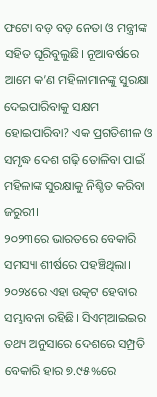ଫଟୋ ବଡ଼ ବଡ଼ ନେତା ଓ ମନ୍ତ୍ରୀଙ୍କ ସହିତ ଘୂରିବୁଲୁଛି। ନୂଆବର୍ଷରେ ଆମେ କ’ଣ ମହିଳାମାନଙ୍କୁ ସୁରକ୍ଷା ଦେଇପାରିବାକୁ ସକ୍ଷମ ହୋଇପାରିବା? ଏକ ପ୍ରଗତିଶୀଳ ଓ ସମୃଦ୍ଧ ଦେଶ ଗଢ଼ି ତୋଳିବା ପାଇଁ ମହିଳାଙ୍କ ସୁରକ୍ଷାକୁ ନିଶ୍ଚିତ କରିବା ଜରୁରୀ।
୨୦୨୩ରେ ଭାରତରେ ବେକାରି ସମସ୍ୟା ଶୀର୍ଷରେ ପହଞ୍ଚିଥିଲା। ୨୦୨୪ରେ ଏହା ଉତ୍କଟ ହେବାର ସମ୍ଭାବନା ରହିଛି। ସିଏମ୍‌ଆଇଇର ତଥ୍ୟ ଅନୁସାରେ ଦେଶରେ ସମ୍ପ୍ରତି ବେକାରି ହାର ୭.୯୫%ରେ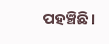ପହଞ୍ଚିଛି।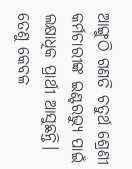ଆଙ୍ଗୁଠି ଗଣତି ଚତୁର୍ଥ ଶ୍ରେଣୀ କର୍ମଚାରୀଙ୍କ ଇଣ୍ଟରଭ୍ୟୁ ପାଇଁ ଲକ୍ଷାଧିକ ପ୍ରାର୍ଥୀ ଆସୁଛନ୍ତି। ତେଣୁ କେବଳ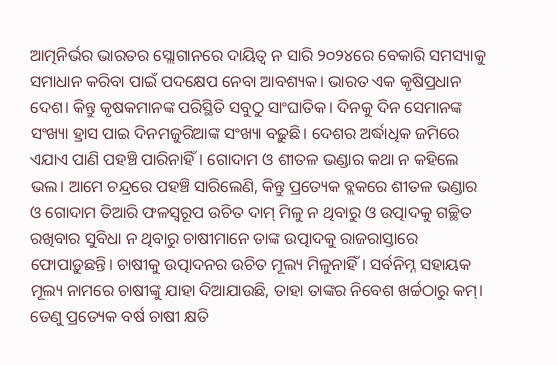ଆତ୍ମନିର୍ଭର ଭାରତର ସ୍ଲୋଗାନରେ ଦାୟିତ୍ୱ ନ ସାରି ୨୦୨୪ରେ ବେକାରି ସମସ୍ୟାକୁ ସମାଧାନ କରିବା ପାଇଁ ପଦକ୍ଷେପ ନେବା ଆବଶ୍ୟକ। ଭାରତ ଏକ କୃଷିପ୍ରଧାନ ଦେଶ। କିନ୍ତୁ କୃଷକମାନଙ୍କ ପରିସ୍ଥିତି ସବୁଠୁ ସାଂଘାତିକ। ଦିନକୁ ଦିନ ସେମାନଙ୍କ ସଂଖ୍ୟା ହ୍ରାସ ପାଇ ଦିନମଜୁରିଆଙ୍କ ସଂଖ୍ୟା ବଢ଼ୁଛି। ଦେଶର ଅର୍ଦ୍ଧାଧିକ ଜମିରେ ଏଯାଏ ପାଣି ପହଞ୍ଚି ପାରିନାହିଁ। ଗୋଦାମ ଓ ଶୀତଳ ଭଣ୍ଡାର କଥା ନ କହିଲେ ଭଲ। ଆମେ ଚନ୍ଦ୍ରରେ ପହଞ୍ଚି ସାରିଲେଣି, କିନ୍ତୁ ପ୍ରତ୍ୟେକ ବ୍ଲକରେ ଶୀତଳ ଭଣ୍ଡାର ଓ ଗୋଦାମ ତିଆରି ଫଳସ୍ବରୂପ ଉଚିତ ଦାମ୍‌ ମିଳୁ ନ ଥିବାରୁ ଓ ଉତ୍ପାଦକୁ ଗଚ୍ଛିତ ରଖିବାର ସୁବିଧା ନ ଥିବାରୁ ଚାଷୀମାନେ ତାଙ୍କ ଉତ୍ପାଦକୁ ରାଜରାସ୍ତାରେ ଫୋପାଡ଼ୁଛନ୍ତି। ଚାଷୀକୁ ଉତ୍ପାଦନର ଉଚିତ ମୂଲ୍ୟ ମିଳୁନାହିଁ। ସର୍ବନିମ୍ନ ସହାୟକ ମୂଲ୍ୟ ନାମରେ ଚାଷୀଙ୍କୁ ଯାହା ଦିଆଯାଉଛି, ତାହା ତାଙ୍କର ନିବେଶ ଖର୍ଚ୍ଚଠାରୁ କମ୍‌। ତେଣୁ ପ୍ରତ୍ୟେକ ବର୍ଷ ଚାଷୀ କ୍ଷତି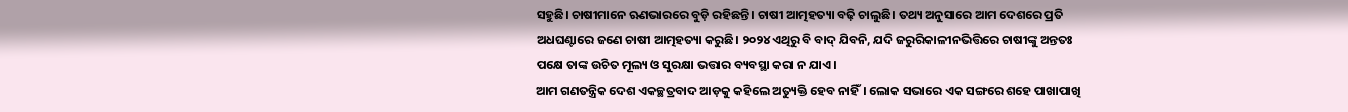ସହୁଛି। ଚାଷୀମାନେ ଋଣଭାରରେ ବୁଡ଼ି ରହିଛନ୍ତି। ଚାଷୀ ଆତ୍ମହତ୍ୟା ବଢ଼ି ଚାଲୁଛି। ତଥ୍ୟ ଅନୁସାରେ ଆମ ଦେଶରେ ପ୍ରତି ଅଧଘଣ୍ଟାରେ ଜଣେ ଚାଷୀ ଆତ୍ମହତ୍ୟା କରୁଛି। ୨୦୨୪ ଏଥିରୁ ବି ବାଦ୍‌ ଯିବନି, ଯଦି ଜରୁରିକାଳୀନଭିତ୍ତିରେ ଚାଷୀଙ୍କୁ ଅନ୍ତତଃ ପକ୍ଷେ ତାଙ୍କ ଉଚିତ ମୂଲ୍ୟ ଓ ସୁରକ୍ଷା ଭତ୍ତାର ବ୍ୟବସ୍ଥା କରା ନ ଯାଏ।
ଆମ ଗଣତନ୍ତ୍ରିକ ଦେଶ ଏକଚ୍ଛତ୍ରବାଦ ଆଡ଼କୁ କହିଲେ ଅତ୍ୟୁକ୍ତି ହେବ ନାହିଁ। ଲୋକ ସଭାରେ ଏକ ସଙ୍ଗରେ ଶହେ ପାଖାପାଖି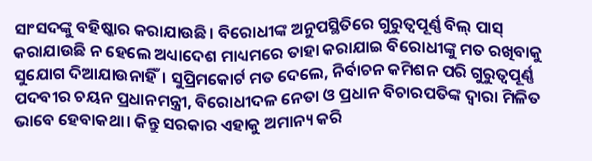ସାଂସଦଙ୍କୁ ବହିଷ୍କାର କରାଯାଉଛି। ବିରୋଧୀଙ୍କ ଅନୁପସ୍ଥିତିରେ ଗୁରୁତ୍ୱପୂର୍ଣ୍ଣ ବିଲ୍‌ ପାସ୍‌ କରାଯାଉଛି ନ ହେଲେ ଅଧ୍ୟାଦେଶ ମାଧ୍ୟମରେ ତାହା କରାଯାଇ ବିରୋଧୀଙ୍କୁ ମତ ରଖିବାକୁ ସୁଯୋଗ ଦିଆଯାଉନାହିଁ। ସୁପ୍ରିମକୋର୍ଟ ମତ ଦେଲେ, ନିର୍ବାଚନ କମିଶନ ପରି ଗୁରୁତ୍ୱପୂର୍ଣ୍ଣ ପଦବୀର ଚୟନ ପ୍ରଧାନମନ୍ତ୍ରୀ, ବିରୋଧୀଦଳ ନେତା ଓ ପ୍ରଧାନ ବିଚାରପତିଙ୍କ ଦ୍ୱାରା ମିଳିତ ଭାବେ ହେବାକଥା। କିନ୍ତୁ ସରକାର ଏହାକୁ ଅମାନ୍ୟ କରି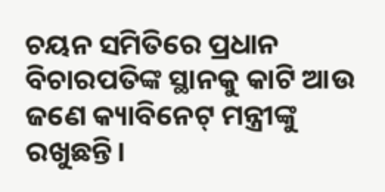ଚୟନ ସମିତିରେ ପ୍ରଧାନ ବିଚାରପତିଙ୍କ ସ୍ଥାନକୁ କାଟି ଆଉ ଜଣେ କ୍ୟାବିନେଟ୍‌ ମନ୍ତ୍ରୀଙ୍କୁ ରଖୁଛନ୍ତି।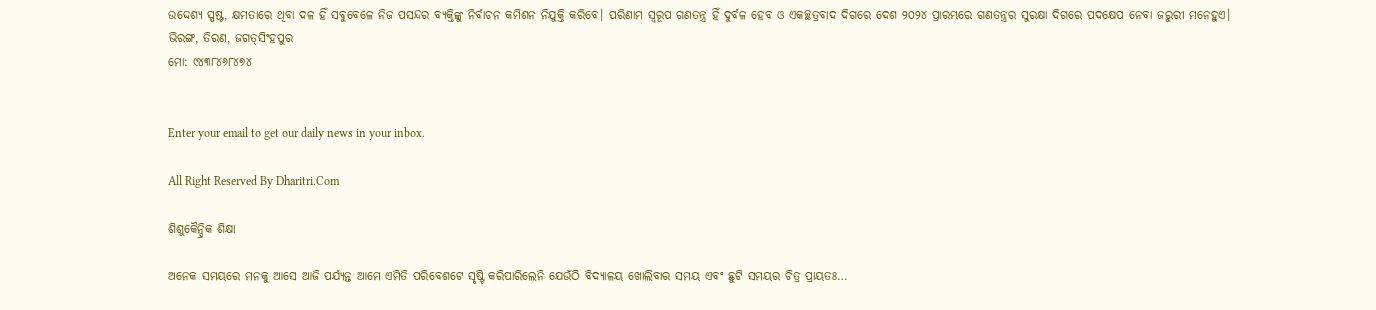ଉଦ୍ଦେଶ୍ୟ ସ୍ପଷ୍ଟ, କ୍ଷମତାରେ ଥିବା ଦଳ ହିଁ ସବୁବେଳେ ନିଜ ପସନ୍ଦର ବ୍ୟକ୍ତିଙ୍କୁ ନିର୍ବାଚନ କମିଶନ ନିଯୁକ୍ତି କରିବେ। ପରିଣାମ ସ୍ବରୂପ ଗଣତନ୍ତ୍ର ହିଁ ଦୁର୍ବଳ ହେବ ଓ ଏକଚ୍ଛତ୍ରବାଦ ଦିଗରେ ଦେଶ ୨୦୨୪ ପ୍ରାରମ୍ଭରେ ଗଣତନ୍ତ୍ରର ସୁରକ୍ଷା ଦିଗରେ ପଦକ୍ଷେପ ନେବା ଜରୁରୀ ମନେହୁଏ।
ଭିରଙ୍ଗ, ତିରଣ, ଜଗତ୍‌ସିଂହପୁର
ମୋ: ୯୪୩୮୪୬୮୪୭୪


Enter your email to get our daily news in your inbox.

All Right Reserved By Dharitri.Com

ଶିଶୁକୈନ୍ଦ୍ରିକ ଶିକ୍ଷା

ଅନେକ ସମୟରେ ମନକୁ ଆସେ ଆଜି ପର୍ଯ୍ୟନ୍ତ ଆମେ ଏମିତି ପରିବେଶଟେ ସୃଷ୍ଟି କରିପାରିଲେନି ଯେଉଁଠି ବିଦ୍ୟାଳୟ ଖୋଲିବାର ସମୟ ଏବଂ ଛୁଟି ସମୟର ଚିତ୍ର ପ୍ରାୟତଃ…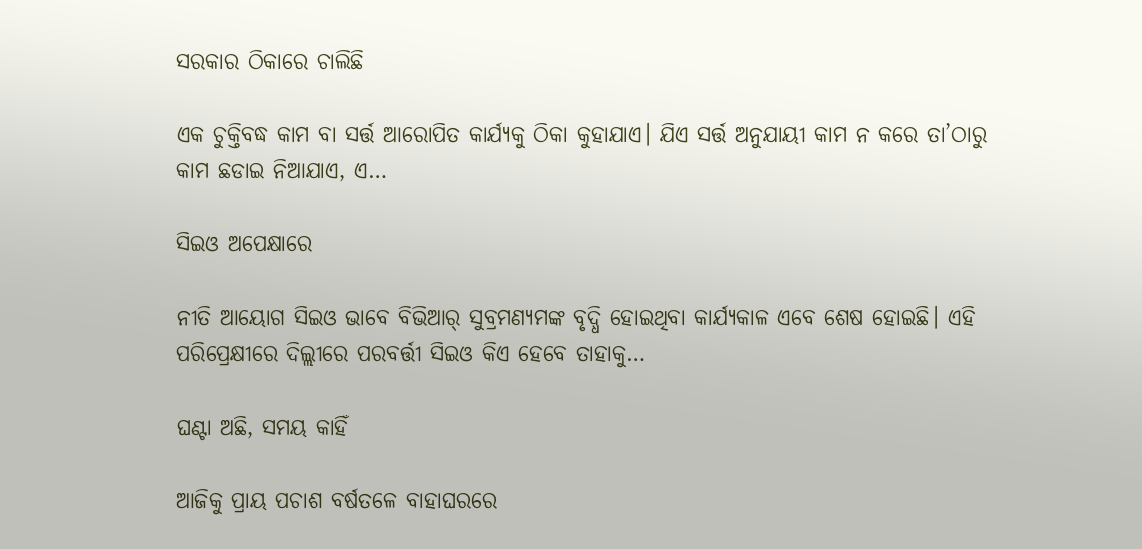ସରକାର ଠିକାରେ ଚାଲିଛି

ଏକ ଚୁକ୍ତିବଦ୍ଧ କାମ ବା ସର୍ତ୍ତ ଆରୋପିତ କାର୍ଯ୍ୟକୁ ଠିକା କୁହାଯାଏ। ଯିଏ ସର୍ତ୍ତ ଅନୁଯାୟୀ କାମ ନ କରେ ତା’ଠାରୁ କାମ ଛଡାଇ ନିଆଯାଏ, ଏ…

ସିଇଓ ଅପେକ୍ଷାରେ

ନୀତି ଆୟୋଗ ସିଇଓ ଭାବେ ବିଭିଆର୍‌ ସୁବ୍ରମଣ୍ୟମଙ୍କ ବୃଦ୍ଧି ହୋଇଥିବା କାର୍ଯ୍ୟକାଳ ଏବେ ଶେଷ ହୋଇଛି। ଏହି ପରିପ୍ରେକ୍ଷୀରେ ଦିଲ୍ଲୀରେ ପରବର୍ତ୍ତୀ ସିଇଓ କିଏ ହେବେ ତାହାକୁ…

ଘଣ୍ଟା ଅଛି, ସମୟ କାହିଁ

ଆଜିକୁ ପ୍ରାୟ ପଚାଶ ବର୍ଷତଳେ ବାହାଘରରେ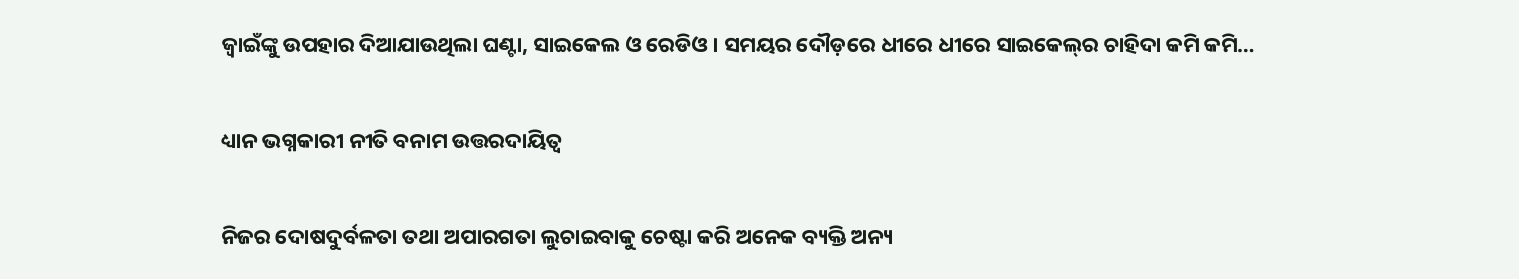ଜ୍ୱାଇଁଙ୍କୁ ଉପହାର ଦିଆଯାଉଥିଲା ଘଣ୍ଟା, ସାଇକେଲ ଓ ରେଡିଓ। ସମୟର ଦୌଡ଼ରେ ଧୀରେ ଧୀରେ ସାଇକେଲ୍‌ର ଚାହିଦା କମି କମି…

ଧ୍ୟାନ ଭଗ୍ନକାରୀ ନୀତି ବନାମ ଉତ୍ତରଦାୟିତ୍ୱ

ନିଜର ଦୋଷଦୁର୍ବଳତା ତଥା ଅପାରଗତା ଲୁଚାଇବାକୁ ଚେଷ୍ଟା କରି ଅନେକ ବ୍ୟକ୍ତି ଅନ୍ୟ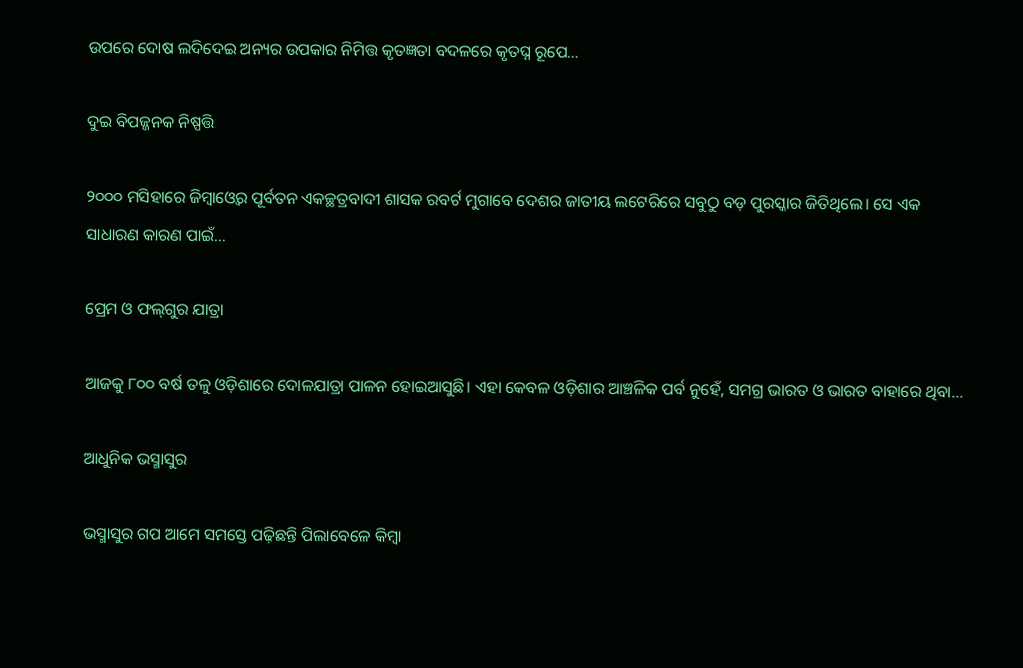ଉପରେ ଦୋଷ ଲଦିଦେଇ ଅନ୍ୟର ଉପକାର ନିମିତ୍ତ କୃତଜ୍ଞତା ବଦଳରେ କୃତଘ୍ନ ରୂପେ…

ଦୁଇ ବିପଜ୍ଜନକ ନିଷ୍ପତ୍ତି

୨୦୦୦ ମସିହାରେ ଜିମ୍ବାଓ୍ବେର ପୂର୍ବତନ ଏକଚ୍ଛତ୍ରବାଦୀ ଶାସକ ରବର୍ଟ ମୁଗାବେ ଦେଶର ଜାତୀୟ ଲଟେରିରେ ସବୁଠୁ ବଡ଼ ପୁରସ୍କାର ଜିତିଥିଲେ। ସେ ଏକ ସାଧାରଣ କାରଣ ପାଇଁ…

ପ୍ରେମ ଓ ଫଲ୍‌ଗୁର ଯାତ୍ରା

ଆଜକୁ ୮୦୦ ବର୍ଷ ତଳୁ ଓଡ଼ିଶାରେ ଦୋଳଯାତ୍ରା ପାଳନ ହୋଇଆସୁଛି। ଏହା କେବଳ ଓଡ଼ିଶାର ଆଞ୍ଚଳିକ ପର୍ବ ନୁହେଁ, ସମଗ୍ର ଭାରତ ଓ ଭାରତ ବାହାରେ ଥିବା…

ଆଧୁନିକ ଭସ୍ମାସୁର

ଭସ୍ମାସୁର ଗପ ଆମେ ସମସ୍ତେ ପଢ଼ିଛନ୍ତି ପିଲାବେଳେ କିମ୍ବା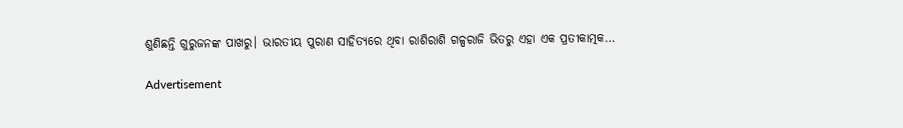ଶୁଣିଛନ୍ତି ଗୁରୁଜନଙ୍କ ପାଖରୁ। ଭାରତୀୟ ପୁରାଣ ସାହିତ୍ୟରେ ଥିବା ରାଶିରାଶି ଗଳ୍ପରାଜି ଭିତରୁ ଏହା ଏକ ପ୍ରତୀକାତ୍ମକ…

Advertisement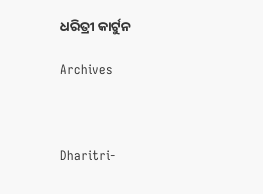ଧରିତ୍ରୀ କାର୍ଟୁନ

Archives



Dharitri-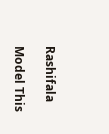Rashifala

Model This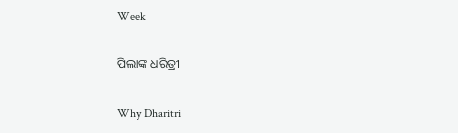Week

ପିଲାଙ୍କ ଧରିତ୍ରୀ

Why Dharitri